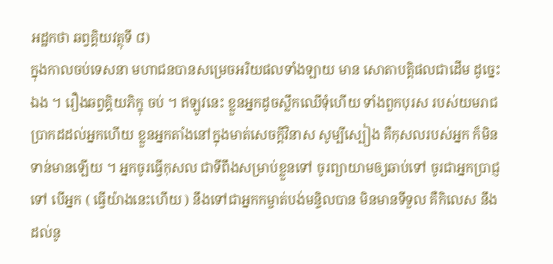អដ្ឋកថា ឆព្វគ្គិយវត្ថុទី ៨)
ក្នុងកាលចប់ទេសនា មហាជនបានសម្រេចអរិយផលទាំងឡាយ មាន សោតាបត្តិផលជាដើម ដូច្នេះឯង ។ រឿងឆព្វគ្គិយភិក្ខុ ចប់ ។ ឥឡូវនេះ ខ្លួនអ្នកដូចស្លឹកឈើទុំហើយ ទាំងពួកបុរស របស់យមរាជ ប្រាកដដល់អ្នកហើយ ខ្លួនអ្នកតាំងនៅក្នុងមាត់សេចក្តីវិនាស សូម្បីស្បៀង គឺកុសលរបស់អ្នក ក៏មិនទាន់មានឡើយ ។ អ្នកចូរធ្វើកុសល ជាទីពឹងសម្រាប់ខ្លួនទៅ ចូរព្យាយាមឲ្យឆាប់ទៅ ចូរជាអ្នកប្រាជ្ញទៅ បើអ្នក ( ធ្វើយ៉ាងនេះហើយ ) នឹងទៅជាអ្នកកម្ចាត់បង់មន្ទិលបាន មិនមានទីទួល គឺកិលេស នឹងដល់នូ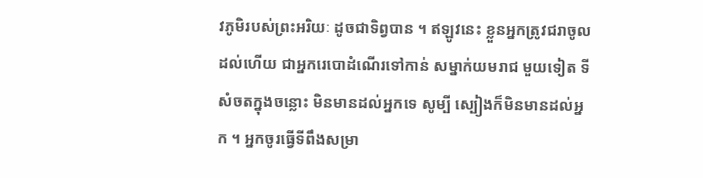វភូមិរបស់ព្រះអរិយៈ ដូចជាទិព្វបាន ។ ឥឡូវនេះ ខ្លួនអ្នកត្រូវជរាចូលដល់ហើយ ជាអ្នករេបោដំណើរទៅកាន់ សម្នាក់យមរាជ មួយទៀត ទីសំចតក្នុងចន្លោះ មិនមានដល់អ្នកទេ សូម្បី ស្បៀងក៏មិនមានដល់អ្នក ។ អ្នកចូរធ្វើទីពឹងសម្រា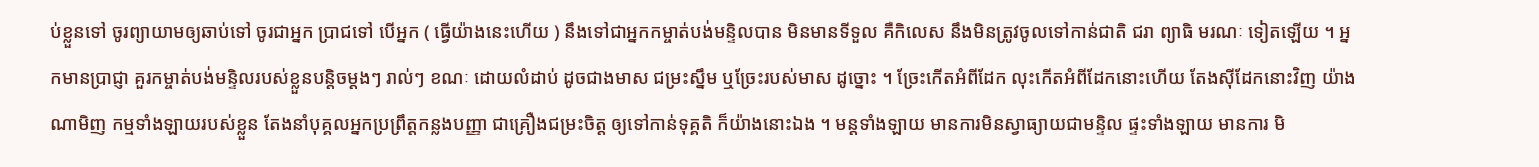ប់ខ្លួនទៅ ចូរព្យាយាមឲ្យឆាប់ទៅ ចូរជាអ្នក ប្រាជទៅ បើអ្នក ( ធ្វើយ៉ាងនេះហើយ ) នឹងទៅជាអ្នកកម្ចាត់បង់មន្ទិលបាន មិនមានទីទួល គឺកិលេស នឹងមិនត្រូវចូលទៅកាន់ជាតិ ជរា ព្យាធិ មរណៈ ទៀតឡើយ ។ អ្នកមានប្រាជ្ញា គួរកម្ចាត់បង់មន្ទិលរបស់ខ្លួនបន្តិចម្តងៗ រាល់ៗ ខណៈ ដោយលំដាប់ ដូចជាងមាស ជម្រះស្នឹម ឬច្រែះរបស់មាស ដូច្នោះ ។ ច្រែះកើតអំពីដែក លុះកើតអំពីដែកនោះហើយ តែងស៊ីដែកនោះវិញ យ៉ាងណាមិញ កម្មទាំងឡាយរបស់ខ្លួន តែងនាំបុគ្គលអ្នកប្រព្រឹត្តកន្លងបញ្ញា ជាគ្រឿងជម្រះចិត្ត ឲ្យទៅកាន់ទុគ្គតិ ក៏យ៉ាងនោះឯង ។ មន្តទាំងឡាយ មានការមិនស្វាធ្យាយជាមន្ទិល ផ្ទះទាំងឡាយ មានការ មិ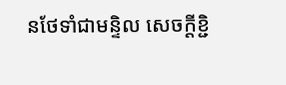នថែទាំជាមន្ទិល សេចក្តីខ្ជិ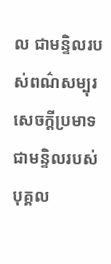ល ជាមន្ទិលរបស់ពណ៌សម្បុរ សេចក្តីប្រមាទ ជាមន្ទិលរបស់បុគ្គល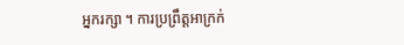អ្នករក្សា ។ ការប្រព្រឹត្តអាក្រក់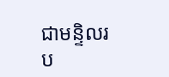ជាមន្ទិលរប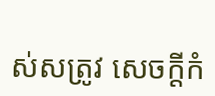ស់សត្រូវ សេចក្តីកំ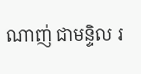ណាញ់ ជាមន្ទិល រ